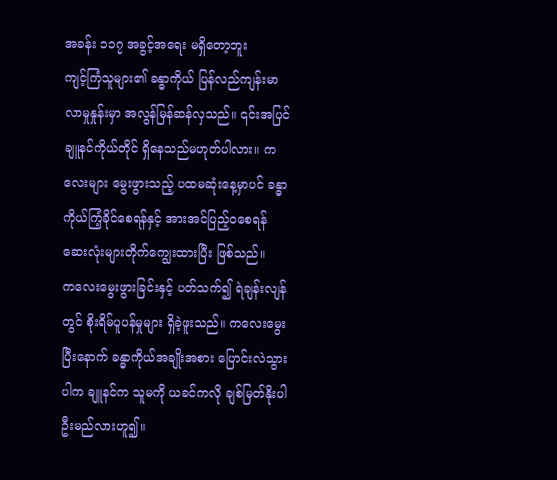အခန်း ၁၁၇ အခွင့်အရေး မရှိတော့ဘူး
ကျင့်ကြံသူများ၏ ခန္ဓာကိုယ် ပြန်လည်ကျန်းမာလာမှုနှုန်းမှာ အလွန်မြန်ဆန်လှသည်။ ၎င်းအပြင် ချူနင်ကိုယ်တိုင် ရှိနေသည်မဟုတ်ပါလား။ ကလေးများ မွေးဖွားသည့် ပထမဆုံးနေ့မှာပင် ခန္ဓာကိုယ်ကြံ့ခိုင်စေရန်နှင့် အားအင်ပြည့်ဝစေရန် ဆေးလုံးများတိုက်ကျွေးထားပြီး ဖြစ်သည်။
ကလေးမွေးဖွားခြင်းနှင့် ပတ်သက်၍ ရဲချန်းလျန်တွင် စိုးရိမ်ပူပန်မှုများ ရှိခဲ့ဖူးသည်။ ကလေးမွေးပြီးနောက် ခန္ဓာကိုယ်အချိုးအစား ပြောင်းလဲသွားပါက ချူနင်က သူမကို ယခင်ကလို ချစ်မြတ်နိုးပါဦးမည်လားဟူ၍။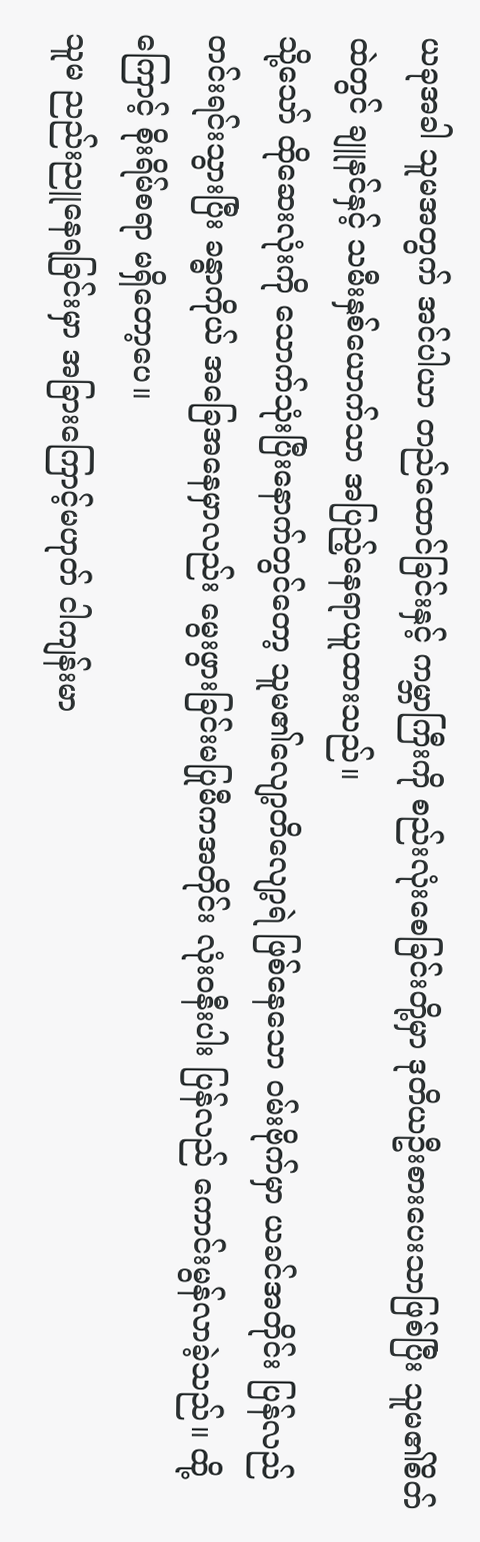ယခုအခါ သူမအတွက် အင်ပါယာ တည်ထောင်ခြင်းနှင့် ကမ္ဘာကြီးကို စည်းလုံးစေခြင်းတို့မှာ ဒုတိယဦးစားပေးသာဖြစ်ပြီး သူမ၏စိတ်ထဲတွင် ချူနင်နှင့် သမီးနှစ်ယောက်သာ အပြည့်နေရာယူထားသည်။
သို့သော် ထိုဆေးလုံးကို သောက်သုံးပြီးနောက်တွင်တော့ သူမ၏လျော့တိလျော့ရဲ ဖြစ်နေသော ဝမ်းဗိုက်မှာ ယခင်အတိုင်း ပြန်လည် တင်းရင်းသွားပြီး ခန္ဓာကိုယ် အခြေအနေမှာလည်း မွေးဖွားခြင်းမပြုမီကအတိုင်း လုံးဝနီးပါး ပြန်လည် ကောင်းမွန်လာခဲ့သည်။ ထို့ကြောင့် စိုးရိမ်စရာ မရှိတော့ပေ။
သူမ ညည်းညူနေရခြင်းမှာ အခြားကြောင့်မဟုတ် ငါကျန်းမာ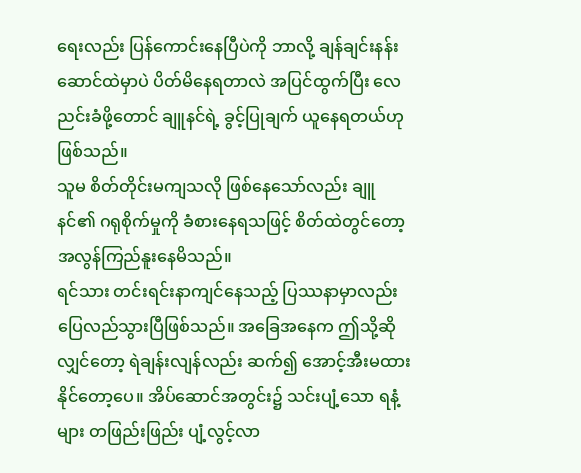ရေးလည်း ပြန်ကောင်းနေပြီပဲကို ဘာလို့ ချန်ချင်းနန်းဆောင်ထဲမှာပဲ ပိတ်မိနေရတာလဲ အပြင်ထွက်ပြီး လေညင်းခံဖို့တောင် ချူနင်ရဲ့ ခွင့်ပြုချက် ယူနေရတယ်ဟု ဖြစ်သည်။
သူမ စိတ်တိုင်းမကျသလို ဖြစ်နေသော်လည်း ချူနင်၏ ဂရုစိုက်မှုကို ခံစားနေရသဖြင့် စိတ်ထဲတွင်တော့ အလွန်ကြည်နူးနေမိသည်။
ရင်သား တင်းရင်းနာကျင်နေသည့် ပြဿနာမှာလည်း ပြေလည်သွားပြီဖြစ်သည်။ အခြေအနေက ဤသို့ဆိုလျှင်တော့ ရဲချန်းလျန်လည်း ဆက်၍ အောင့်အီးမထားနိုင်တော့ပေ။ အိပ်ဆောင်အတွင်း၌ သင်းပျံ့သော ရနံ့များ တဖြည်းဖြည်း ပျံ့လွင့်လာ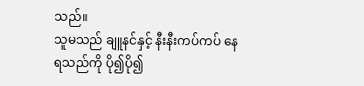သည်။
သူမသည် ချူနင်နှင့် နီးနီးကပ်ကပ် နေရသည်ကို ပို၍ပို၍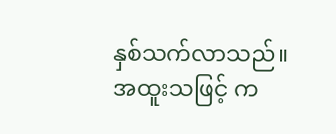နှစ်သက်လာသည်။ အထူးသဖြင့် က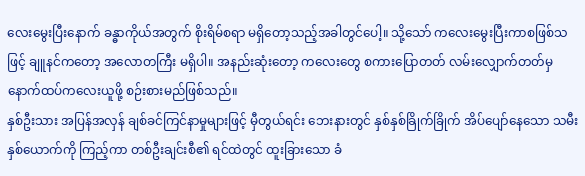လေးမွေးပြီးနောက် ခန္ဓာကိုယ်အတွက် စိုးရိမ်စရာ မရှိတော့သည့်အခါတွင်ပေါ့။ သို့သော် ကလေးမွေးပြီးကာစဖြစ်သဖြင့် ချူနင်ကတော့ အလောတကြီး မရှိပါ။ အနည်းဆုံးတော့ ကလေးတွေ စကားပြောတတ် လမ်းလျှောက်တတ်မှ နောက်ထပ်ကလေးယူဖို့ စဉ်းစားမည်ဖြစ်သည်။
နှစ်ဦးသား အပြန်အလှန် ချစ်ခင်ကြင်နာမှုများဖြင့် မှီတွယ်ရင်း ဘေးနားတွင် နှစ်နှစ်ခြိုက်ခြိုက် အိပ်ပျော်နေသော သမီးနှစ်ယောက်ကို ကြည့်ကာ တစ်ဦးချင်းစီ၏ ရင်ထဲတွင် ထူးခြားသော ခံ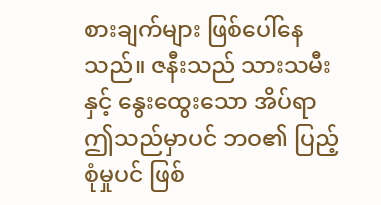စားချက်များ ဖြစ်ပေါ်နေသည်။ ဇနီးသည် သားသမီးနှင့် နွေးထွေးသော အိပ်ရာ ဤသည်မှာပင် ဘဝ၏ ပြည့်စုံမှုပင် ဖြစ်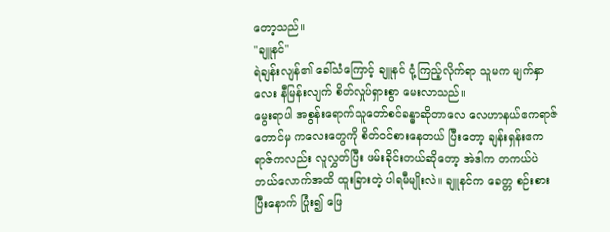တော့သည်။
"ချူနင်"
ရဲချန်းလျန်၏ ခေါ်သံကြောင့် ချူနင် ငုံ့ကြည့်လိုက်ရာ သူမက မျက်နှာလေး နီမြန်းလျက် စိတ်လှုပ်ရှားစွာ မေးလာသည်။
မွေးရာပါ အစွန်းရောက်သူတော်စင်ခန္ဓာဆိုတာလေ လေဟာနယ်ဧကရာဇ်တောင်မှ ကလေးတွေကို စိတ်ဝင်စားနေတယ် ပြီးတော့ ချန်းရှန်းဧကရာဇ်ကလည်း လူလွှတ်ပြီး ဖမ်းခိုင်းတယ်ဆိုတော့ အဲဒါက တကယ်ပဲ ဘယ်လောက်အထိ ထူးခြားတဲ့ ပါရမီမျိုးလဲ။ ချူနင်က ခေတ္တ စဉ်းစားပြီးနောက် ပြုံး၍ ဖြေ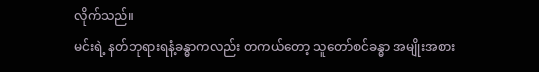လိုက်သည်။
မင်းရဲ့ နတ်ဘုရားရနံ့ခန္ဓာကလည်း တကယ်တော့ သူတော်စင်ခန္ဓာ အမျိုးအစား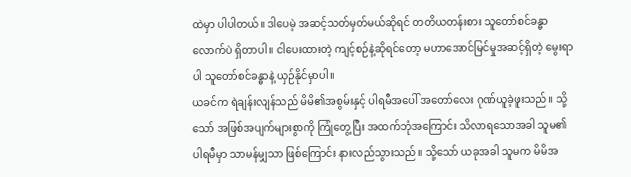ထဲမှာ ပါပါတယ်။ ဒါပေမဲ့ အဆင့်သတ်မှတ်မယ်ဆိုရင် တတိယတန်းစား သူတော်စင်ခန္ဓာလောက်ပဲ ရှိတာပါ။ ငါပေးထားတဲ့ ကျင့်စဉ်နဲ့ဆိုရင်တော့ မဟာအောင်မြင်မှုအဆင့်ရှိတဲ့ မွေးရာပါ သူတော်စင်ခန္ဓာနဲ့ ယှဉ်နိုင်မှာပါ။
ယခင်က ရဲချန်းလျန်သည် မိမိ၏အစွမ်းနှင့် ပါရမီအပေါ် အတော်လေး ဂုဏ်ယူခဲ့ဖူးသည်။ သို့သော် အဖြစ်အပျက်များစွာကို ကြုံတွေ့ပြီး အထက်ဘုံအကြောင်း သိလာရသောအခါ သူမ၏ ပါရမီမှာ သာမန်မျှသာ ဖြစ်ကြောင်း နားလည်သွားသည်။ သို့သော် ယခုအခါ သူမက မိမိအ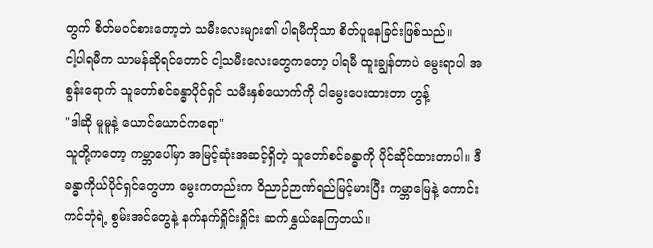တွက် စိတ်မဝင်စားတော့ဘဲ သမီးလေးများ၏ ပါရမီကိုသာ စိတ်ပူနေခြင်းဖြစ်သည်။
ငါ့ပါရမီက သာမန်ဆိုရင်တောင် ငါ့သမီးလေးတွေကတော့ ပါရမီ ထူးချွန်တာပဲ မွေးရာပါ အစွန်းရောက် သူတော်စင်ခန္ဓာပိုင်ရှင် သမီးနှစ်ယောက်ကို ငါမွေးပေးထားတာ ဟွန့်
"ဒါဆို မူမူနဲ့ ယောင်ယောင်ကရော"
သူတို့ကတော့ ကမ္ဘာပေါ်မှာ အမြင့်ဆုံးအဆင့်ရှိတဲ့ သူတော်စင်ခန္ဓာကို ပိုင်ဆိုင်ထားတာပါ။ ဒီခန္ဓာကိုယ်ပိုင်ရှင်တွေဟာ မွေးကတည်းက ဝိညာဉ်ဉာဏ်ရည်မြင့်မားပြီး ကမ္ဘာမြေနဲ့ ကောင်းကင်ဘုံရဲ့ စွမ်းအင်တွေနဲ့ နက်နက်ရှိုင်းရှိုင်း ဆက်နွှယ်နေကြတယ်။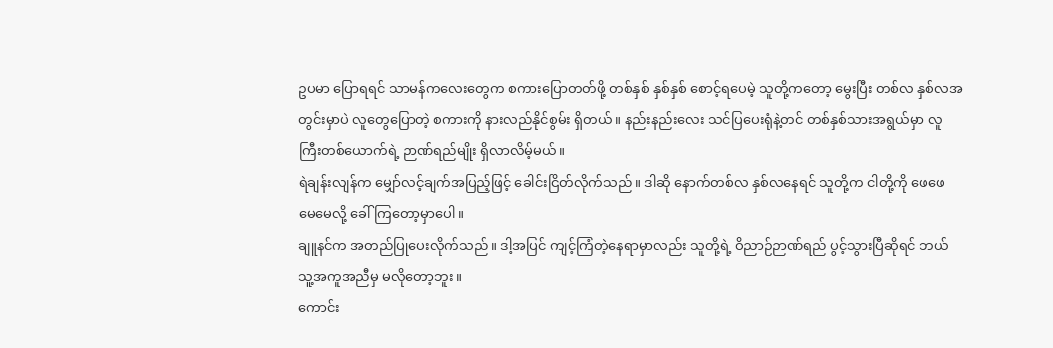ဥပမာ ပြောရရင် သာမန်ကလေးတွေက စကားပြောတတ်ဖို့ တစ်နှစ် နှစ်နှစ် စောင့်ရပေမဲ့ သူတို့ကတော့ မွေးပြီး တစ်လ နှစ်လအတွင်းမှာပဲ လူတွေပြောတဲ့ စကားကို နားလည်နိုင်စွမ်း ရှိတယ်။ နည်းနည်းလေး သင်ပြပေးရုံနဲ့တင် တစ်နှစ်သားအရွယ်မှာ လူကြီးတစ်ယောက်ရဲ့ ဉာဏ်ရည်မျိုး ရှိလာလိမ့်မယ်။
ရဲချန်းလျန်က မျှော်လင့်ချက်အပြည့်ဖြင့် ခေါင်းငြိတ်လိုက်သည်။ ဒါဆို နောက်တစ်လ နှစ်လနေရင် သူတို့က ငါတို့ကို ဖေဖေ မေမေလို့ ခေါ်ကြတော့မှာပေါ။
ချူနင်က အတည်ပြုပေးလိုက်သည်။ ဒါ့အပြင် ကျင့်ကြံတဲ့နေရာမှာလည်း သူတို့ရဲ့ ဝိညာဉ်ဉာဏ်ရည် ပွင့်သွားပြီဆိုရင် ဘယ်သူ့အကူအညီမှ မလိုတော့ဘူး။
ကောင်း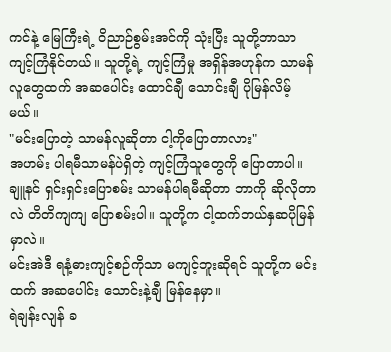ကင်နဲ့ မြေကြီးရဲ့ ဝိညာဉ်စွမ်းအင်ကို သုံးပြီး သူတို့ဘာသာ ကျင့်ကြံနိုင်တယ်။ သူတို့ရဲ့ ကျင့်ကြံမှု အရှိန်အဟုန်က သာမန်လူတွေထက် အဆပေါင်း ထောင်ချီ သောင်းချီ ပိုမြန်လိမ့်မယ်။
"မင်းပြောတဲ့ သာမန်လူဆိုတာ ငါ့ကိုပြောတာလား"
အဟမ်း ပါရမီသာမန်ပဲရှိတဲ့ ကျင့်ကြံသူတွေကို ပြောတာပါ။ ချူနင် ရှင်းရှင်းပြောစမ်း သာမန်ပါရမီဆိုတာ ဘာကို ဆိုလိုတာလဲ တိတိကျကျ ပြောစမ်းပါ။ သူတို့က ငါ့ထက်ဘယ်နှဆပိုမြန်မှာလဲ။
မင်းအဲဒီ ရနံ့ဓားကျင့်စဉ်ကိုသာ မကျင့်ဘူးဆိုရင် သူတို့က မင်းထက် အဆပေါင်း သောင်းနဲ့ချီ မြန်နေမှာ။
ရဲချန်းလျန် ခ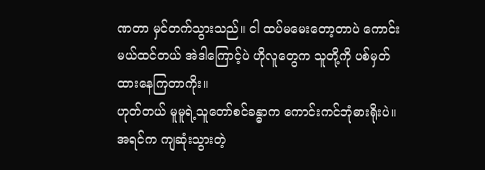ဏတာ မှင်တက်သွားသည်။ ငါ ထပ်မမေးတော့တာပဲ ကောင်းမယ်ထင်တယ် အဲဒါကြောင့်ပဲ ဟိုလူတွေက သူတို့ကို ပစ်မှတ်ထားနေကြတာကိုး။
ဟုတ်တယ် မူမူရဲ့သူတော်စင်ခန္ဓာက ကောင်းကင်ဘုံဓားရိုးပဲ။ အရင်က ကျဆုံးသွားတဲ့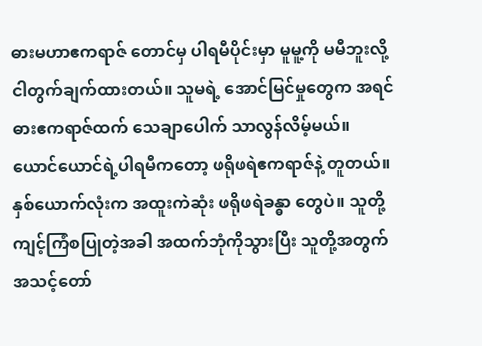ဓားမဟာဧကရာဇ် တောင်မှ ပါရမီပိုင်းမှာ မူမူ့ကို မမီဘူးလို့ ငါတွက်ချက်ထားတယ်။ သူမရဲ့ အောင်မြင်မှုတွေက အရင်ဓားဧကရာဇ်ထက် သေချာပေါက် သာလွန်လိမ့်မယ်။
ယောင်ယောင်ရဲ့ပါရမီကတော့ ဖရိုဖရဲဧကရာဇ်နဲ့ တူတယ်။ နှစ်ယောက်လုံးက အထူးကဲဆုံး ဖရိုဖရဲခန္ဓာ တွေပဲ။ သူတို့ကျင့်ကြံစပြုတဲ့အခါ အထက်ဘုံကိုသွားပြီး သူတို့အတွက် အသင့်တော်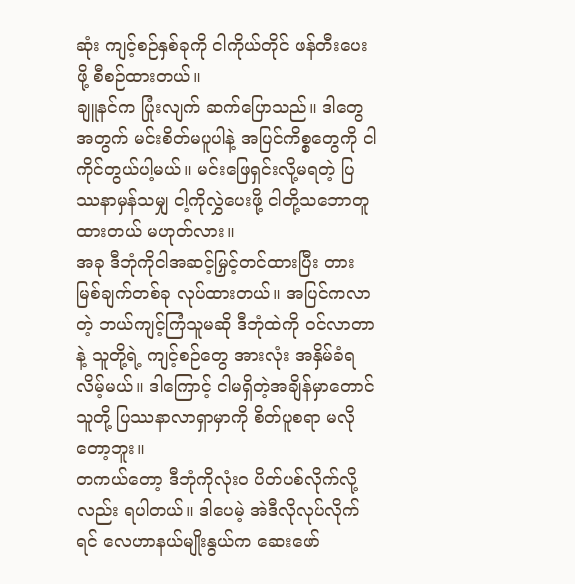ဆုံး ကျင့်စဉ်နှစ်ခုကို ငါကိုယ်တိုင် ဖန်တီးပေးဖို့ စီစဉ်ထားတယ်။
ချူနင်က ပြုံးလျက် ဆက်ပြောသည်။ ဒါတွေအတွက် မင်းစိတ်မပူပါနဲ့ အပြင်ကိစ္စတွေကို ငါ ကိုင်တွယ်ပါ့မယ်။ မင်းဖြေရှင်းလို့မရတဲ့ ပြဿနာမှန်သမျှ ငါ့ကိုလွှဲပေးဖို့ ငါတို့သဘောတူထားတယ် မဟုတ်လား။
အခု ဒီဘုံကိုငါအဆင့်မြှင့်တင်ထားပြီး တားမြစ်ချက်တစ်ခု လုပ်ထားတယ်။ အပြင်ကလာတဲ့ ဘယ်ကျင့်ကြံသူမဆို ဒီဘုံထဲကို ဝင်လာတာနဲ့ သူတို့ရဲ့ ကျင့်စဉ်တွေ အားလုံး အနှိမ်ခံရလိမ့်မယ်။ ဒါကြောင့် ငါမရှိတဲ့အချိန်မှာတောင် သူတို့ ပြဿနာလာရှာမှာကို စိတ်ပူစရာ မလိုတော့ဘူး။
တကယ်တော့ ဒီဘုံကိုလုံးဝ ပိတ်ပစ်လိုက်လို့လည်း ရပါတယ်။ ဒါပေမဲ့ အဲဒီလိုလုပ်လိုက်ရင် လေဟာနယ်မျိုးနွယ်က ဆေးဖော်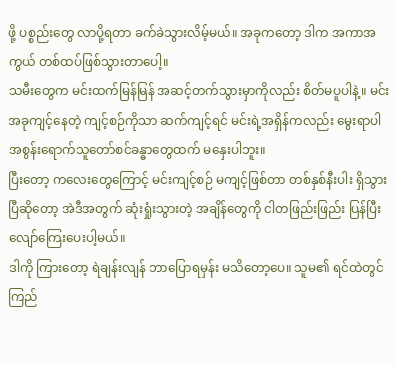ဖို့ ပစ္စည်းတွေ လာပို့ရတာ ခက်ခဲသွားလိမ့်မယ်။ အခုကတော့ ဒါက အကာအကွယ် တစ်ထပ်ဖြစ်သွားတာပေါ့။
သမီးတွေက မင်းထက်မြန်မြန် အဆင့်တက်သွားမှာကိုလည်း စိတ်မပူပါနဲ့။ မင်းအခုကျင့်နေတဲ့ ကျင့်စဉ်ကိုသာ ဆက်ကျင့်ရင် မင်းရဲ့အရှိန်ကလည်း မွေးရာပါ အစွန်းရောက်သူတော်စင်ခန္ဓာတွေထက် မနှေးပါဘူး။
ပြီးတော့ ကလေးတွေကြောင့် မင်းကျင့်စဉ် မကျင့်ဖြစ်တာ တစ်နှစ်နီးပါး ရှိသွားပြီဆိုတော့ အဲဒီအတွက် ဆုံးရှုံးသွားတဲ့ အချိန်တွေကို ငါတဖြည်းဖြည်း ပြန်ပြီး လျော်ကြေးပေးပါ့မယ်။
ဒါကို ကြားတော့ ရဲချန်းလျန် ဘာပြောရမှန်း မသိတော့ပေ။ သူမ၏ ရင်ထဲတွင် ကြည်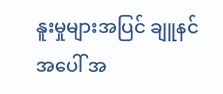နူးမှုများအပြင် ချူနင်အပေါ် အ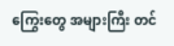ကြွေးတွေ အများကြီး တင်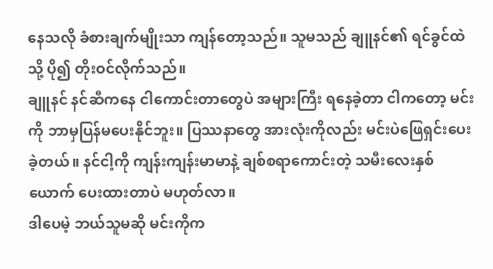နေသလို ခံစားချက်မျိုးသာ ကျန်တော့သည်။ သူမသည် ချူနင်၏ ရင်ခွင်ထဲသို့ ပို၍ တိုးဝင်လိုက်သည်။
ချူနင် နင်ဆီကနေ ငါကောင်းတာတွေပဲ အများကြီး ရနေခဲ့တာ ငါကတော့ မင်းကို ဘာမှပြန်မပေးနိုင်ဘူး။ ပြဿနာတွေ အားလုံးကိုလည်း မင်းပဲဖြေရှင်းပေးခဲ့တယ်။ နင်ငါ့ကို ကျန်းကျန်းမာမာနဲ့ ချစ်စရာကောင်းတဲ့ သမီးလေးနှစ်ယောက် ပေးထားတာပဲ မဟုတ်လာ။
ဒါပေမဲ့ ဘယ်သူမဆို မင်းကိုက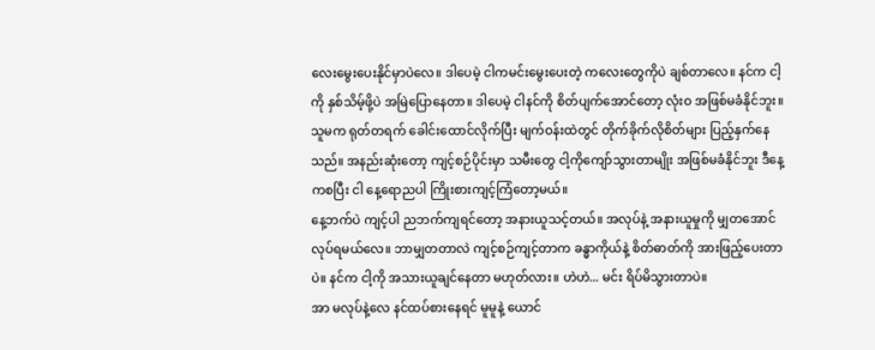လေးမွေးပေးနိုင်မှာပဲလေ။ ဒါပေမဲ့ ငါကမင်းမွေးပေးတဲ့ ကလေးတွေကိုပဲ ချစ်တာလေ။ နင်က ငါ့ကို နှစ်သိမ့်ဖို့ပဲ အမြဲပြောနေတာ။ ဒါပေမဲ့ ငါနင်ကို စိတ်ပျက်အောင်တော့ လုံးဝ အဖြစ်မခံနိုင်ဘူး။
သူမက ရုတ်တရက် ခေါင်းထောင်လိုက်ပြီး မျက်ဝန်းထဲတွင် တိုက်ခိုက်လိုစိတ်များ ပြည့်နှက်နေသည်။ အနည်းဆုံးတော့ ကျင့်စဉ်ပိုင်းမှာ သမီးတွေ ငါ့ကိုကျော်သွားတာမျိုး အဖြစ်မခံနိုင်ဘူး ဒီနေ့ကစပြီး ငါ နေ့ရောညပါ ကြိုးစားကျင့်ကြံတော့မယ်။
နေ့ဘက်ပဲ ကျင့်ပါ ညဘက်ကျရင်တော့ အနားယူသင့်တယ်။ အလုပ်နဲ့ အနားယူမှုကို မျှတအောင် လုပ်ရမယ်လေ။ ဘာမျှတတာလဲ ကျင့်စဉ်ကျင့်တာက ခန္ဓာကိုယ်နဲ့ စိတ်ဓာတ်ကို အားဖြည့်ပေးတာပဲ။ နင်က ငါ့ကို အသားယူချင်နေတာ မဟုတ်လား။ ဟဲဟဲ... မင်း ရိပ်မိသွားတာပဲ။
အာ မလုပ်နဲ့လေ နင်ထပ်စားနေရင် မူမူနဲ့ ယောင်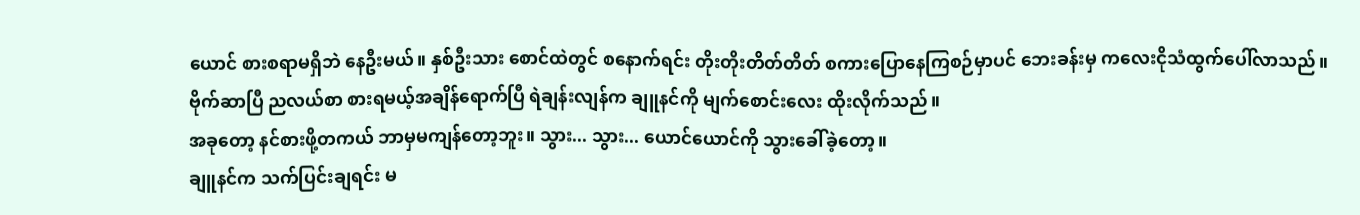ယောင် စားစရာမရှိဘဲ နေဦးမယ်။ နှစ်ဦးသား စောင်ထဲတွင် စနောက်ရင်း တိုးတိုးတိတ်တိတ် စကားပြောနေကြစဉ်မှာပင် ဘေးခန်းမှ ကလေးငိုသံထွက်ပေါ်လာသည်။
ဗိုက်ဆာပြီ ညလယ်စာ စားရမယ့်အချိန်ရောက်ပြီ ရဲချန်းလျန်က ချူနင်ကို မျက်စောင်းလေး ထိုးလိုက်သည်။
အခုတော့ နင်စားဖို့တကယ် ဘာမှမကျန်တော့ဘူး။ သွား... သွား... ယောင်ယောင်ကို သွားခေါ်ခဲ့တော့။
ချူနင်က သက်ပြင်းချရင်း မ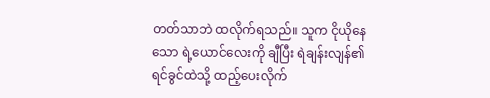တတ်သာဘဲ ထလိုက်ရသည်။ သူက ငိုယိုနေသော ရဲ့ယောင်လေးကို ချီပြီး ရဲချန်းလျန်၏ ရင်ခွင်ထဲသို့ ထည့်ပေးလိုက်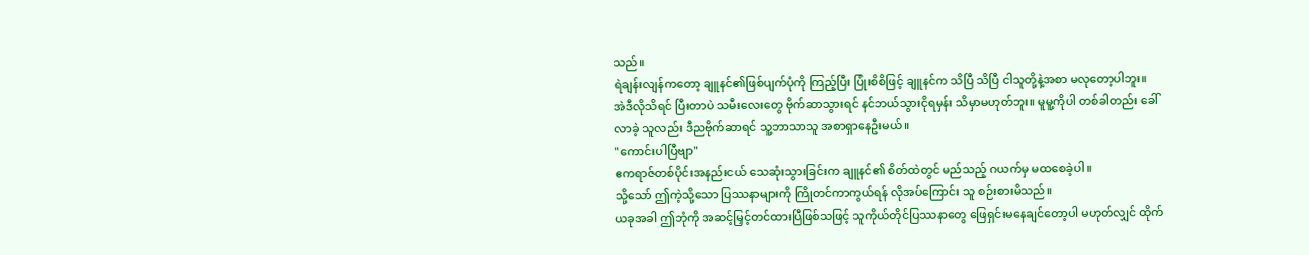သည်။
ရဲချန်းလျန်ကတော့ ချူနင်၏ဖြစ်ပျက်ပုံကို ကြည့်ပြီး ပြုံးစိစိဖြင့် ချူနင်က သိပြီ သိပြီ ငါသူတို့နဲ့အစာ မလုတော့ပါဘူး။
အဲဒီလိုသိရင် ပြီးတာပဲ သမီးလေးတွေ ဗိုက်ဆာသွားရင် နင်ဘယ်သွားငိုရမှန်း သိမှာမဟုတ်ဘူး။ မူမူ့ကိုပါ တစ်ခါတည်း ခေါ်လာခဲ့ သူလည်း ဒီညဗိုက်ဆာရင် သူ့ဘာသာသူ အစာရှာနေဦးမယ်။
"ကောင်းပါပြီဗျာ"
ဧကရာဇ်တစ်ပိုင်းအနည်းငယ် သေဆုံးသွားခြင်းက ချူနင်၏ စိတ်ထဲတွင် မည်သည့် ဂယက်မှ မထစေခဲ့ပါ။
သို့သော် ဤကဲ့သို့သော ပြဿနာများကို ကြိုတင်ကာကွယ်ရန် လိုအပ်ကြောင်း သူ စဉ်းစားမိသည်။
ယခုအခါ ဤဘုံကို အဆင့်မြှင့်တင်ထားပြီဖြစ်သဖြင့် သူကိုယ်တိုင်ပြဿနာတွေ ဖြေရှင်းမနေချင်တော့ပါ မဟုတ်လျှင် ထိုက်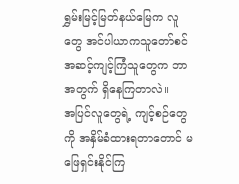ရွှမ်းမြင့်မြတ်နယ်မြေက လူတွေ အင်ပါယာကသူတော်စင်အဆင့်ကျင့်ကြံသူတွေက ဘာအတွက် ရှိနေကြတာလဲ။
အပြင်လူတွေရဲ့ ကျင့်စဉ်တွေကို အနှိမ်ခံထားရတာတောင် မဖြေရှင်းနိုင်ကြ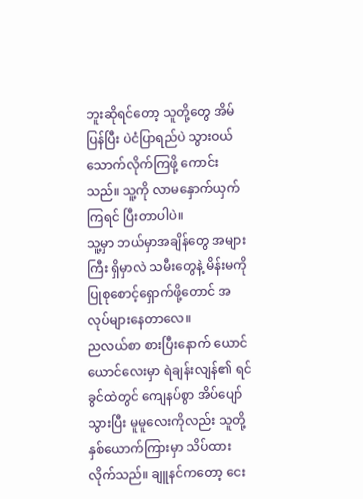ဘူးဆိုရင်တော့ သူတို့တွေ အိမ်ပြန်ပြီး ပဲငံပြာရည်ပဲ သွားဝယ်သောက်လိုက်ကြဖို့ ကောင်းသည်။ သူ့ကို လာမနှောက်ယှက်ကြရင် ပြီးတာပါပဲ။
သူ့မှာ ဘယ်မှာအချိန်တွေ အများကြီး ရှိမှာလဲ သမီးတွေနဲ့ မိန်းမကို ပြုစုစောင့်ရှောက်ဖို့တောင် အလုပ်များနေတာလေ။
ညလယ်စာ စားပြီးနောက် ယောင်ယောင်လေးမှာ ရဲချန်းလျန်၏ ရင်ခွင်ထဲတွင် ကျေနပ်စွာ အိပ်ပျော်သွားပြီး မူမူလေးကိုလည်း သူတို့နှစ်ယောက်ကြားမှာ သိပ်ထားလိုက်သည်။ ချူနင်ကတော့ ငေး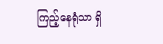ကြည့်နေရုံသာ ရှိ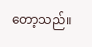တော့သည်။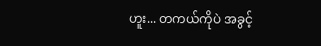ဟူး... တကယ်ကိုပဲ အခွင့်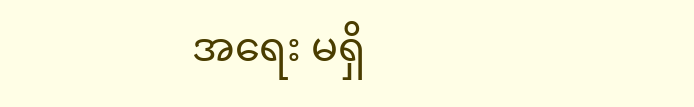အရေး မရှိ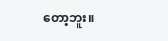တော့ဘူး။